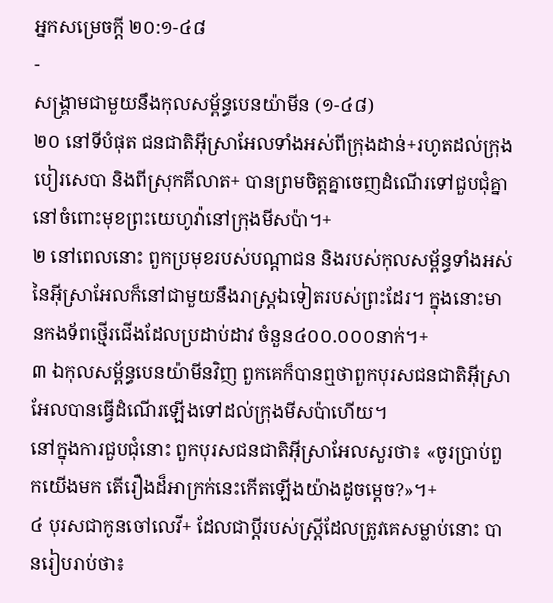អ្នកសម្រេចក្ដី ២០:១-៤៨
-
សង្គ្រាមជាមួយនឹងកុលសម្ព័ន្ធបេនយ៉ាមីន (១-៤៨)
២០ នៅទីបំផុត ជនជាតិអ៊ីស្រាអែលទាំងអស់ពីក្រុងដាន់+រហូតដល់ក្រុងបៀរសេបា និងពីស្រុកគីលាត+ បានព្រមចិត្តគ្នាចេញដំណើរទៅជួបជុំគ្នានៅចំពោះមុខព្រះយេហូវ៉ានៅក្រុងមីសប៉ា។+
២ នៅពេលនោះ ពួកប្រមុខរបស់បណ្ដាជន និងរបស់កុលសម្ព័ន្ធទាំងអស់នៃអ៊ីស្រាអែលក៏នៅជាមួយនឹងរាស្ត្រឯទៀតរបស់ព្រះដែរ។ ក្នុងនោះមានកងទ័ពថ្មើរជើងដែលប្រដាប់ដាវ ចំនួន៤០០.០០០នាក់។+
៣ ឯកុលសម្ព័ន្ធបេនយ៉ាមីនវិញ ពួកគេក៏បានឮថាពួកបុរសជនជាតិអ៊ីស្រាអែលបានធ្វើដំណើរឡើងទៅដល់ក្រុងមីសប៉ាហើយ។
នៅក្នុងការជួបជុំនោះ ពួកបុរសជនជាតិអ៊ីស្រាអែលសួរថា៖ «ចូរប្រាប់ពួកយើងមក តើរឿងដ៏អាក្រក់នេះកើតឡើងយ៉ាងដូចម្ដេច?»។+
៤ បុរសជាកូនចៅលេវី+ ដែលជាប្ដីរបស់ស្ត្រីដែលត្រូវគេសម្លាប់នោះ បានរៀបរាប់ថា៖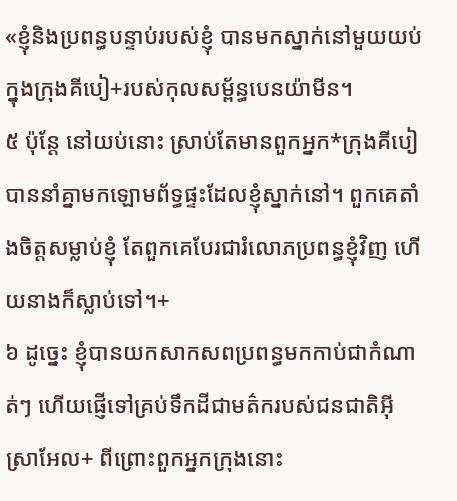«ខ្ញុំនិងប្រពន្ធបន្ទាប់របស់ខ្ញុំ បានមកស្នាក់នៅមួយយប់ក្នុងក្រុងគីបៀ+របស់កុលសម្ព័ន្ធបេនយ៉ាមីន។
៥ ប៉ុន្តែ នៅយប់នោះ ស្រាប់តែមានពួកអ្នក*ក្រុងគីបៀបាននាំគ្នាមកឡោមព័ទ្ធផ្ទះដែលខ្ញុំស្នាក់នៅ។ ពួកគេតាំងចិត្តសម្លាប់ខ្ញុំ តែពួកគេបែរជារំលោភប្រពន្ធខ្ញុំវិញ ហើយនាងក៏ស្លាប់ទៅ។+
៦ ដូច្នេះ ខ្ញុំបានយកសាកសពប្រពន្ធមកកាប់ជាកំណាត់ៗ ហើយផ្ញើទៅគ្រប់ទឹកដីជាមត៌ករបស់ជនជាតិអ៊ីស្រាអែល+ ពីព្រោះពួកអ្នកក្រុងនោះ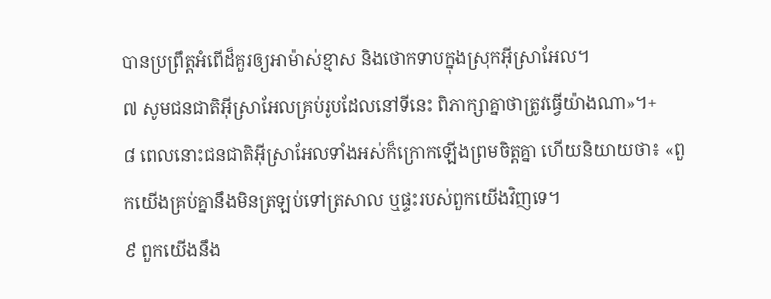បានប្រព្រឹត្តអំពើដ៏គួរឲ្យអាម៉ាស់ខ្មាស និងថោកទាបក្នុងស្រុកអ៊ីស្រាអែល។
៧ សូមជនជាតិអ៊ីស្រាអែលគ្រប់រូបដែលនៅទីនេះ ពិភាក្សាគ្នាថាត្រូវធ្វើយ៉ាងណា»។+
៨ ពេលនោះជនជាតិអ៊ីស្រាអែលទាំងអស់ក៏ក្រោកឡើងព្រមចិត្តគ្នា ហើយនិយាយថា៖ «ពួកយើងគ្រប់គ្នានឹងមិនត្រឡប់ទៅត្រសាល ឬផ្ទះរបស់ពួកយើងវិញទេ។
៩ ពួកយើងនឹង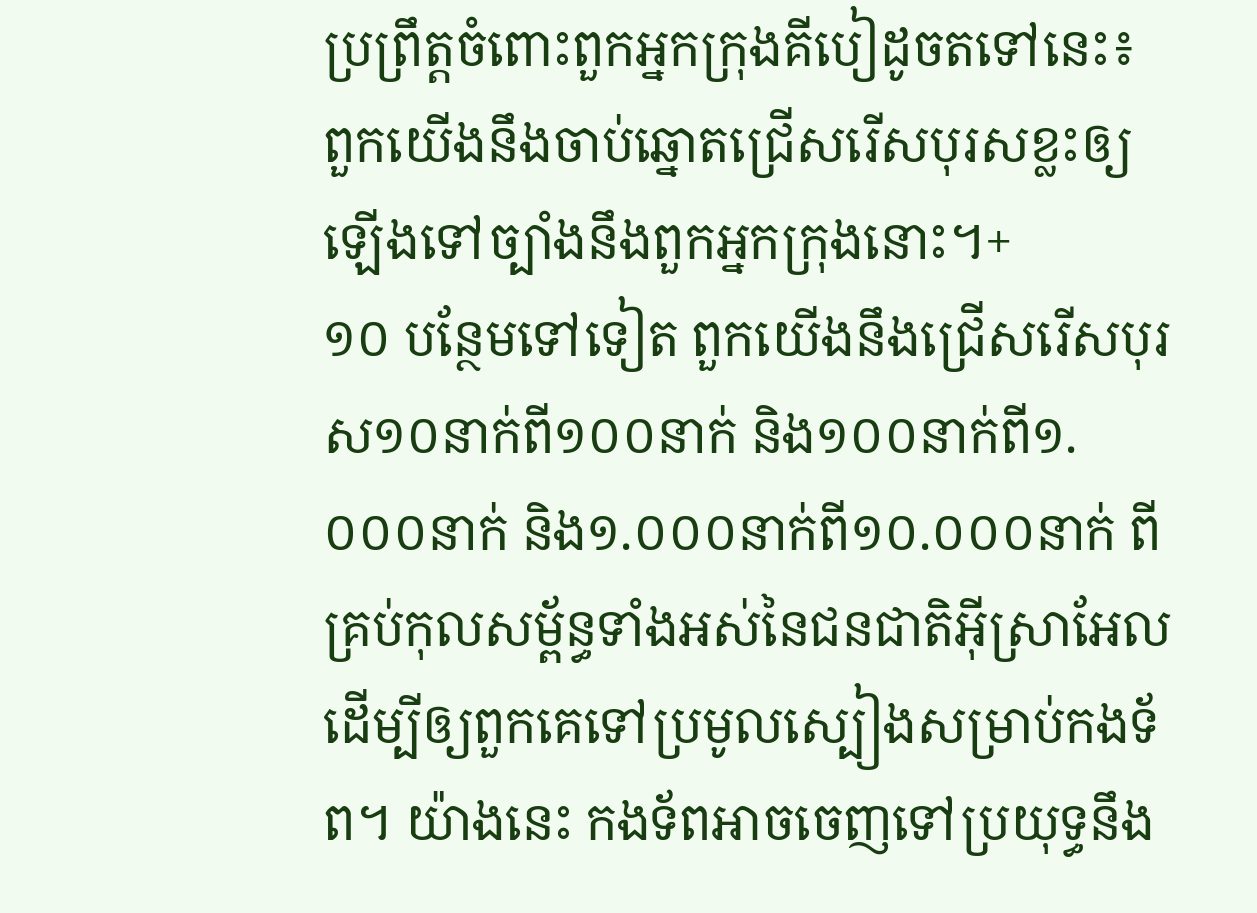ប្រព្រឹត្តចំពោះពួកអ្នកក្រុងគីបៀដូចតទៅនេះ៖ ពួកយើងនឹងចាប់ឆ្នោតជ្រើសរើសបុរសខ្លះឲ្យឡើងទៅច្បាំងនឹងពួកអ្នកក្រុងនោះ។+
១០ បន្ថែមទៅទៀត ពួកយើងនឹងជ្រើសរើសបុរស១០នាក់ពី១០០នាក់ និង១០០នាក់ពី១.០០០នាក់ និង១.០០០នាក់ពី១០.០០០នាក់ ពីគ្រប់កុលសម្ព័ន្ធទាំងអស់នៃជនជាតិអ៊ីស្រាអែល ដើម្បីឲ្យពួកគេទៅប្រមូលស្បៀងសម្រាប់កងទ័ព។ យ៉ាងនេះ កងទ័ពអាចចេញទៅប្រយុទ្ធនឹង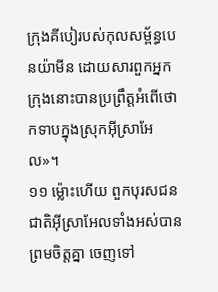ក្រុងគីបៀរបស់កុលសម្ព័ន្ធបេនយ៉ាមីន ដោយសារពួកអ្នកក្រុងនោះបានប្រព្រឹត្តអំពើថោកទាបក្នុងស្រុកអ៊ីស្រាអែល»។
១១ ម្ល៉ោះហើយ ពួកបុរសជនជាតិអ៊ីស្រាអែលទាំងអស់បានព្រមចិត្តគ្នា ចេញទៅ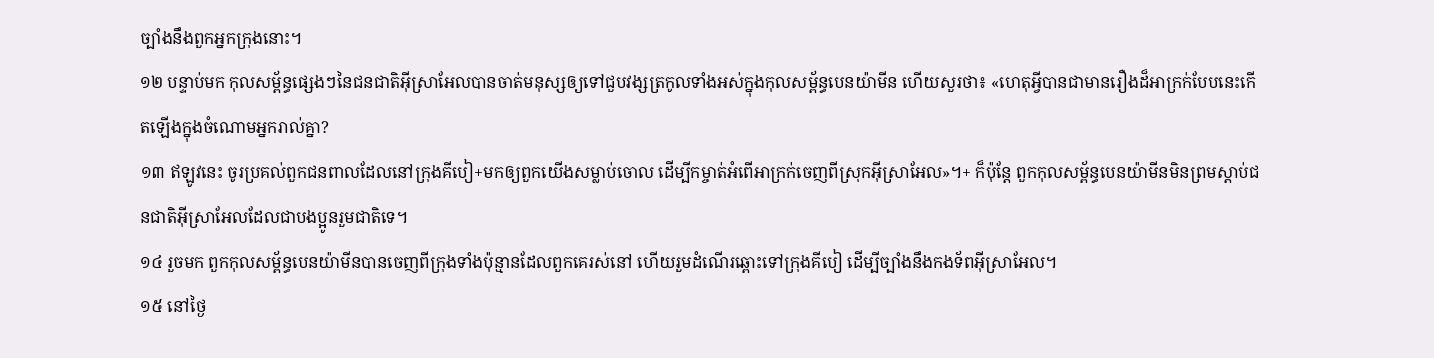ច្បាំងនឹងពួកអ្នកក្រុងនោះ។
១២ បន្ទាប់មក កុលសម្ព័ន្ធផ្សេងៗនៃជនជាតិអ៊ីស្រាអែលបានចាត់មនុស្សឲ្យទៅជួបវង្សត្រកូលទាំងអស់ក្នុងកុលសម្ព័ន្ធបេនយ៉ាមីន ហើយសួរថា៖ «ហេតុអ្វីបានជាមានរឿងដ៏អាក្រក់បែបនេះកើតឡើងក្នុងចំណោមអ្នករាល់គ្នា?
១៣ ឥឡូវនេះ ចូរប្រគល់ពួកជនពាលដែលនៅក្រុងគីបៀ+មកឲ្យពួកយើងសម្លាប់ចោល ដើម្បីកម្ចាត់អំពើអាក្រក់ចេញពីស្រុកអ៊ីស្រាអែល»។+ ក៏ប៉ុន្តែ ពួកកុលសម្ព័ន្ធបេនយ៉ាមីនមិនព្រមស្ដាប់ជនជាតិអ៊ីស្រាអែលដែលជាបងប្អូនរួមជាតិទេ។
១៤ រួចមក ពួកកុលសម្ព័ន្ធបេនយ៉ាមីនបានចេញពីក្រុងទាំងប៉ុន្មានដែលពួកគេរស់នៅ ហើយរួមដំណើរឆ្ពោះទៅក្រុងគីបៀ ដើម្បីច្បាំងនឹងកងទ័ពអ៊ីស្រាអែល។
១៥ នៅថ្ងៃ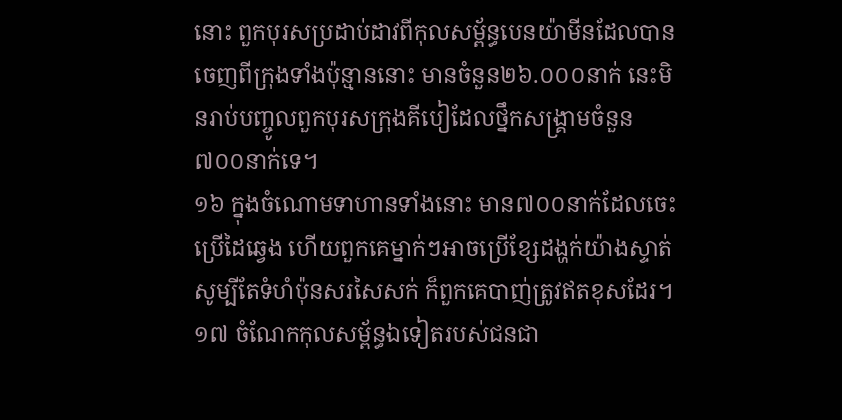នោះ ពួកបុរសប្រដាប់ដាវពីកុលសម្ព័ន្ធបេនយ៉ាមីនដែលបានចេញពីក្រុងទាំងប៉ុន្មាននោះ មានចំនួន២៦.០០០នាក់ នេះមិនរាប់បញ្ចូលពួកបុរសក្រុងគីបៀដែលថ្នឹកសង្គ្រាមចំនួន៧០០នាក់ទេ។
១៦ ក្នុងចំណោមទាហានទាំងនោះ មាន៧០០នាក់ដែលចេះប្រើដៃឆ្វេង ហើយពួកគេម្នាក់ៗអាចប្រើខ្សែដង្ហក់យ៉ាងស្ទាត់ សូម្បីតែទំហំប៉ុនសរសៃសក់ ក៏ពួកគេបាញ់ត្រូវឥតខុសដែរ។
១៧ ចំណែកកុលសម្ព័ន្ធឯទៀតរបស់ជនជា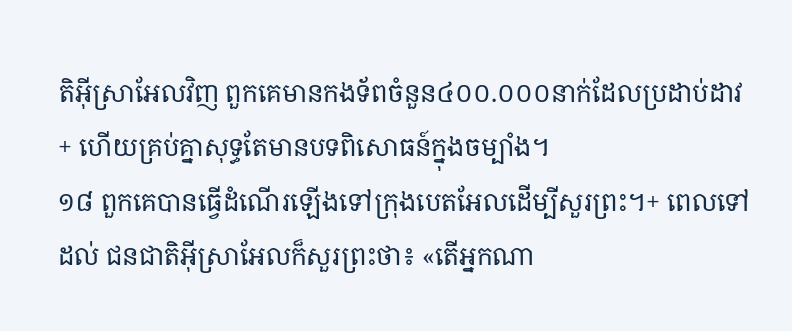តិអ៊ីស្រាអែលវិញ ពួកគេមានកងទ័ពចំនួន៤០០.០០០នាក់ដែលប្រដាប់ដាវ+ ហើយគ្រប់គ្នាសុទ្ធតែមានបទពិសោធន៍ក្នុងចម្បាំង។
១៨ ពួកគេបានធ្វើដំណើរឡើងទៅក្រុងបេតអែលដើម្បីសួរព្រះ។+ ពេលទៅដល់ ជនជាតិអ៊ីស្រាអែលក៏សួរព្រះថា៖ «តើអ្នកណា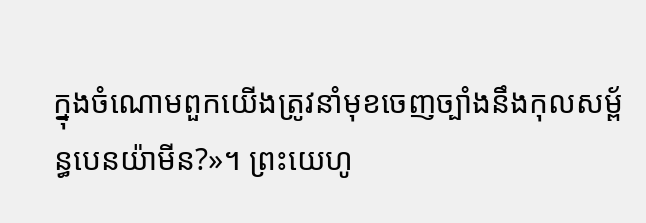ក្នុងចំណោមពួកយើងត្រូវនាំមុខចេញច្បាំងនឹងកុលសម្ព័ន្ធបេនយ៉ាមីន?»។ ព្រះយេហូ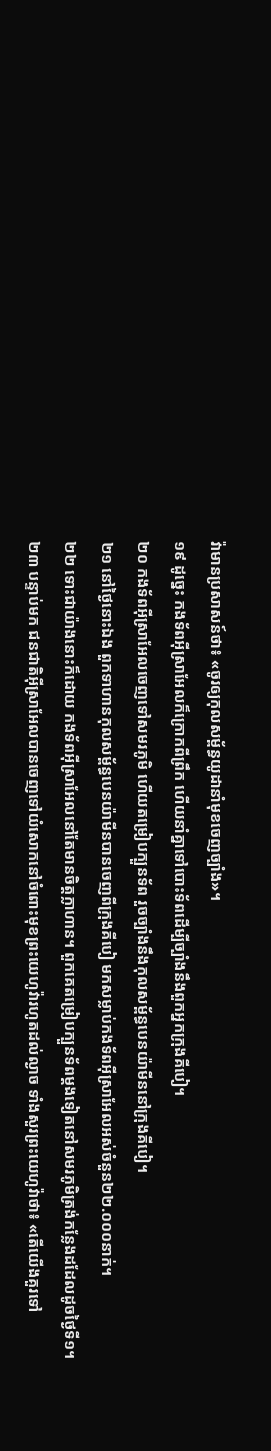វ៉ាមានប្រសាសន៍ថា៖ «ចូរឲ្យកុលសម្ព័ន្ធយូដានាំមុខចេញច្បាំង»។
១៩ ដូច្នេះ កងទ័ពអ៊ីស្រាអែលក៏ក្រោកពីព្រឹក ហើយនាំគ្នាទៅបោះទ័ពដើម្បីច្បាំងនឹងពួកអ្នកក្រុងគីបៀ។
២០ កងទ័ពអ៊ីស្រាអែលចេញទៅសមរភូមិ ហើយតម្រៀបក្បួនទ័ព រួចច្បាំងនឹងកុលសម្ព័ន្ធបេនយ៉ាមីននៅក្រុងគីបៀ។
២១ នៅថ្ងៃនោះឯង ពួកទាហានកុលសម្ព័ន្ធបេនយ៉ាមីនបានចេញពីក្រុងគីបៀ មកសម្លាប់កងទ័ពអ៊ីស្រាអែលអស់ចំនួន២២.០០០នាក់។
២២ ទោះជាយ៉ាងនោះក៏ដោយ កងទ័ពអ៊ីស្រាអែលនៅតែមានចិត្តក្លាហាន។ ពួកគេតម្រៀបក្បួនទ័ពម្ដងទៀតនៅសមរភូមិត្រង់កន្លែងដដែលដូចថ្ងៃទី១។
២៣ បន្ទាប់មក ជនជាតិអ៊ីស្រាអែលបានចេញទៅយំសោកនៅចំពោះមុខព្រះយេហូវ៉ារហូតដល់ល្ងាច ទាំងសួរព្រះយេហូវ៉ាថា៖ «តើយើងគួរទៅ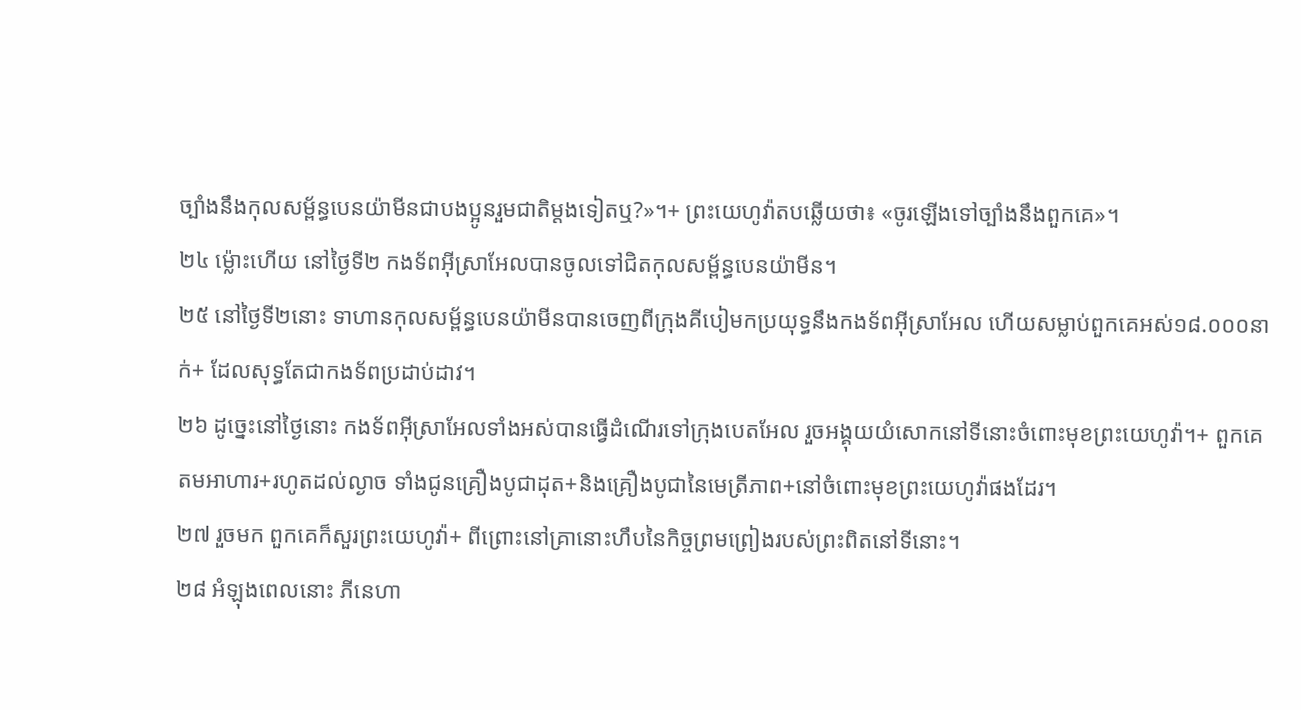ច្បាំងនឹងកុលសម្ព័ន្ធបេនយ៉ាមីនជាបងប្អូនរួមជាតិម្ដងទៀតឬ?»។+ ព្រះយេហូវ៉ាតបឆ្លើយថា៖ «ចូរឡើងទៅច្បាំងនឹងពួកគេ»។
២៤ ម្ល៉ោះហើយ នៅថ្ងៃទី២ កងទ័ពអ៊ីស្រាអែលបានចូលទៅជិតកុលសម្ព័ន្ធបេនយ៉ាមីន។
២៥ នៅថ្ងៃទី២នោះ ទាហានកុលសម្ព័ន្ធបេនយ៉ាមីនបានចេញពីក្រុងគីបៀមកប្រយុទ្ធនឹងកងទ័ពអ៊ីស្រាអែល ហើយសម្លាប់ពួកគេអស់១៨.០០០នាក់+ ដែលសុទ្ធតែជាកងទ័ពប្រដាប់ដាវ។
២៦ ដូច្នេះនៅថ្ងៃនោះ កងទ័ពអ៊ីស្រាអែលទាំងអស់បានធ្វើដំណើរទៅក្រុងបេតអែល រួចអង្គុយយំសោកនៅទីនោះចំពោះមុខព្រះយេហូវ៉ា។+ ពួកគេតមអាហារ+រហូតដល់ល្ងាច ទាំងជូនគ្រឿងបូជាដុត+និងគ្រឿងបូជានៃមេត្រីភាព+នៅចំពោះមុខព្រះយេហូវ៉ាផងដែរ។
២៧ រួចមក ពួកគេក៏សួរព្រះយេហូវ៉ា+ ពីព្រោះនៅគ្រានោះហឹបនៃកិច្ចព្រមព្រៀងរបស់ព្រះពិតនៅទីនោះ។
២៨ អំឡុងពេលនោះ ភីនេហា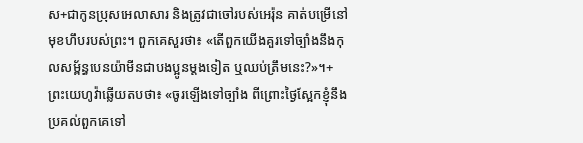ស+ជាកូនប្រុសអេលាសារ និងត្រូវជាចៅរបស់អេរ៉ុន គាត់បម្រើនៅមុខហឹបរបស់ព្រះ។ ពួកគេសួរថា៖ «តើពួកយើងគួរទៅច្បាំងនឹងកុលសម្ព័ន្ធបេនយ៉ាមីនជាបងប្អូនម្ដងទៀត ឬឈប់ត្រឹមនេះ?»។+ ព្រះយេហូវ៉ាឆ្លើយតបថា៖ «ចូរឡើងទៅច្បាំង ពីព្រោះថ្ងៃស្អែកខ្ញុំនឹងប្រគល់ពួកគេទៅ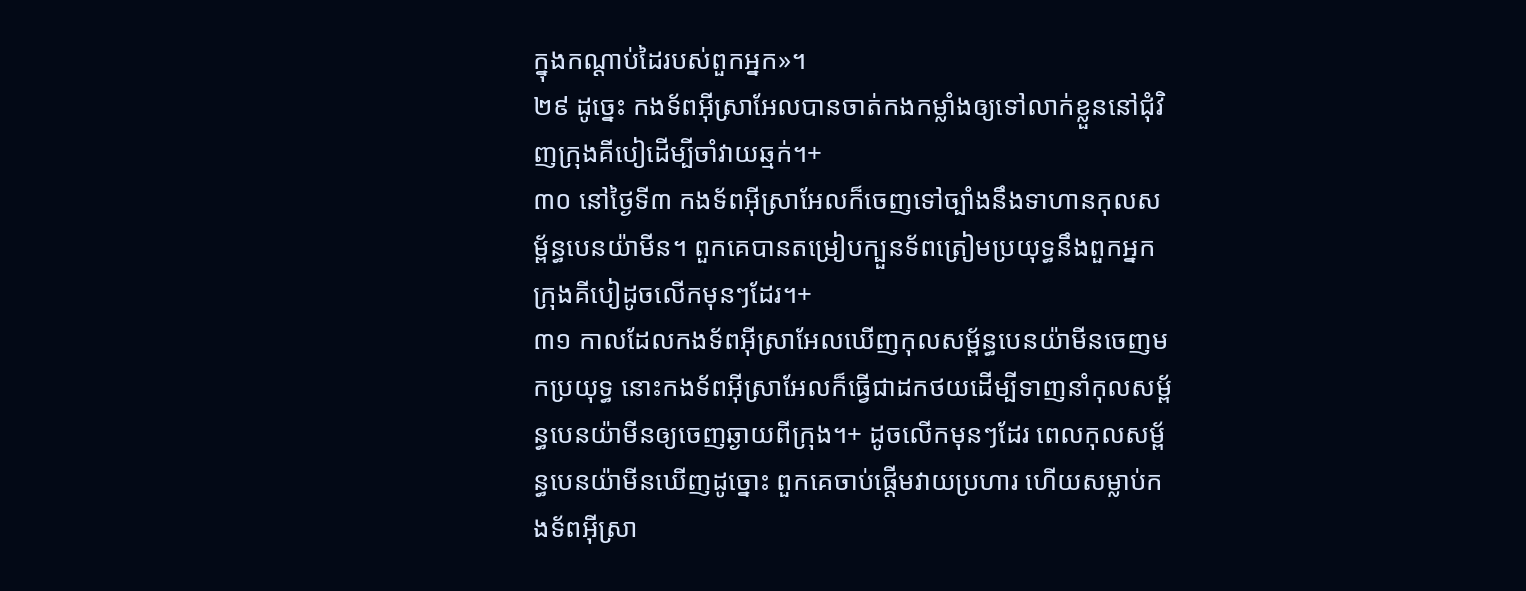ក្នុងកណ្ដាប់ដៃរបស់ពួកអ្នក»។
២៩ ដូច្នេះ កងទ័ពអ៊ីស្រាអែលបានចាត់កងកម្លាំងឲ្យទៅលាក់ខ្លួននៅជុំវិញក្រុងគីបៀដើម្បីចាំវាយឆ្មក់។+
៣០ នៅថ្ងៃទី៣ កងទ័ពអ៊ីស្រាអែលក៏ចេញទៅច្បាំងនឹងទាហានកុលសម្ព័ន្ធបេនយ៉ាមីន។ ពួកគេបានតម្រៀបក្បួនទ័ពត្រៀមប្រយុទ្ធនឹងពួកអ្នកក្រុងគីបៀដូចលើកមុនៗដែរ។+
៣១ កាលដែលកងទ័ពអ៊ីស្រាអែលឃើញកុលសម្ព័ន្ធបេនយ៉ាមីនចេញមកប្រយុទ្ធ នោះកងទ័ពអ៊ីស្រាអែលក៏ធ្វើជាដកថយដើម្បីទាញនាំកុលសម្ព័ន្ធបេនយ៉ាមីនឲ្យចេញឆ្ងាយពីក្រុង។+ ដូចលើកមុនៗដែរ ពេលកុលសម្ព័ន្ធបេនយ៉ាមីនឃើញដូច្នោះ ពួកគេចាប់ផ្ដើមវាយប្រហារ ហើយសម្លាប់កងទ័ពអ៊ីស្រា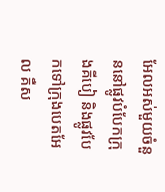អែលអស់មួយចំនួននៅផ្លូវបំបែកក្រុងគីបៀ និងផ្លូវបែកទៅក្រុងបេតអែល គឺស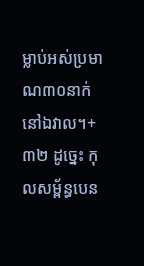ម្លាប់អស់ប្រមាណ៣០នាក់នៅឯវាល។+
៣២ ដូច្នេះ កុលសម្ព័ន្ធបេន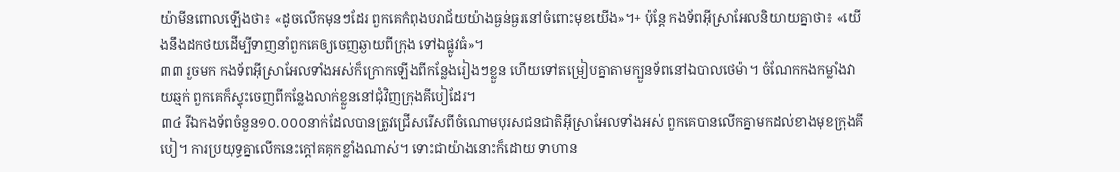យ៉ាមីនពោលឡើងថា៖ «ដូចលើកមុនៗដែរ ពួកគេកំពុងបរាជ័យយ៉ាងធ្ងន់ធ្ងរនៅចំពោះមុខយើង»។+ ប៉ុន្តែ កងទ័ពអ៊ីស្រាអែលនិយាយគ្នាថា៖ «យើងនឹងដកថយដើម្បីទាញនាំពួកគេឲ្យចេញឆ្ងាយពីក្រុង ទៅឯផ្លូវធំ»។
៣៣ រួចមក កងទ័ពអ៊ីស្រាអែលទាំងអស់ក៏ក្រោកឡើងពីកន្លែងរៀងៗខ្លួន ហើយទៅតម្រៀបគ្នាតាមក្បួនទ័ពនៅឯបាលថេម៉ា។ ចំណែកកងកម្លាំងវាយឆ្មក់ ពួកគេក៏ស្ទុះចេញពីកន្លែងលាក់ខ្លួននៅជុំវិញក្រុងគីបៀដែរ។
៣៤ រីឯកងទ័ពចំនួន១០.០០០នាក់ដែលបានត្រូវជ្រើសរើសពីចំណោមបុរសជនជាតិអ៊ីស្រាអែលទាំងអស់ ពួកគេបានលើកគ្នាមកដល់ខាងមុខក្រុងគីបៀ។ ការប្រយុទ្ធគ្នាលើកនេះក្ដៅគគុកខ្លាំងណាស់។ ទោះជាយ៉ាងនោះក៏ដោយ ទាហាន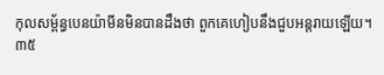កុលសម្ព័ន្ធបេនយ៉ាមីនមិនបានដឹងថា ពួកគេហៀបនឹងជួបអន្តរាយឡើយ។
៣៥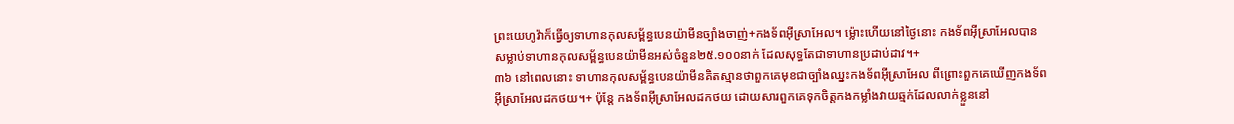ព្រះយេហូវ៉ាក៏ធ្វើឲ្យទាហានកុលសម្ព័ន្ធបេនយ៉ាមីនច្បាំងចាញ់+កងទ័ពអ៊ីស្រាអែល។ ម្ល៉ោះហើយនៅថ្ងៃនោះ កងទ័ពអ៊ីស្រាអែលបានសម្លាប់ទាហានកុលសម្ព័ន្ធបេនយ៉ាមីនអស់ចំនួន២៥.១០០នាក់ ដែលសុទ្ធតែជាទាហានប្រដាប់ដាវ។+
៣៦ នៅពេលនោះ ទាហានកុលសម្ព័ន្ធបេនយ៉ាមីនគិតស្មានថាពួកគេមុខជាច្បាំងឈ្នះកងទ័ពអ៊ីស្រាអែល ពីព្រោះពួកគេឃើញកងទ័ពអ៊ីស្រាអែលដកថយ។+ ប៉ុន្តែ កងទ័ពអ៊ីស្រាអែលដកថយ ដោយសារពួកគេទុកចិត្តកងកម្លាំងវាយឆ្មក់ដែលលាក់ខ្លួននៅ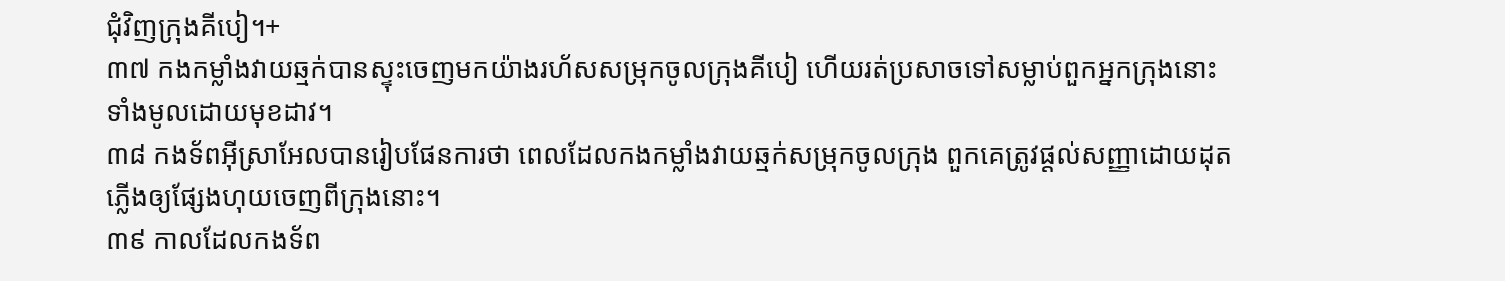ជុំវិញក្រុងគីបៀ។+
៣៧ កងកម្លាំងវាយឆ្មក់បានស្ទុះចេញមកយ៉ាងរហ័សសម្រុកចូលក្រុងគីបៀ ហើយរត់ប្រសាចទៅសម្លាប់ពួកអ្នកក្រុងនោះទាំងមូលដោយមុខដាវ។
៣៨ កងទ័ពអ៊ីស្រាអែលបានរៀបផែនការថា ពេលដែលកងកម្លាំងវាយឆ្មក់សម្រុកចូលក្រុង ពួកគេត្រូវផ្ដល់សញ្ញាដោយដុតភ្លើងឲ្យផ្សែងហុយចេញពីក្រុងនោះ។
៣៩ កាលដែលកងទ័ព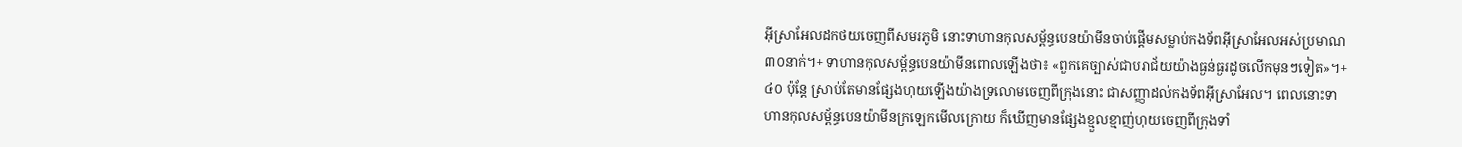អ៊ីស្រាអែលដកថយចេញពីសមរភូមិ នោះទាហានកុលសម្ព័ន្ធបេនយ៉ាមីនចាប់ផ្ដើមសម្លាប់កងទ័ពអ៊ីស្រាអែលអស់ប្រមាណ៣០នាក់។+ ទាហានកុលសម្ព័ន្ធបេនយ៉ាមីនពោលឡើងថា៖ «ពួកគេច្បាស់ជាបរាជ័យយ៉ាងធ្ងន់ធ្ងរដូចលើកមុនៗទៀត»។+
៤០ ប៉ុន្តែ ស្រាប់តែមានផ្សែងហុយឡើងយ៉ាងទ្រលោមចេញពីក្រុងនោះ ជាសញ្ញាដល់កងទ័ពអ៊ីស្រាអែល។ ពេលនោះទាហានកុលសម្ព័ន្ធបេនយ៉ាមីនក្រឡេកមើលក្រោយ ក៏ឃើញមានផ្សែងខ្មួលខ្មាញ់ហុយចេញពីក្រុងទាំ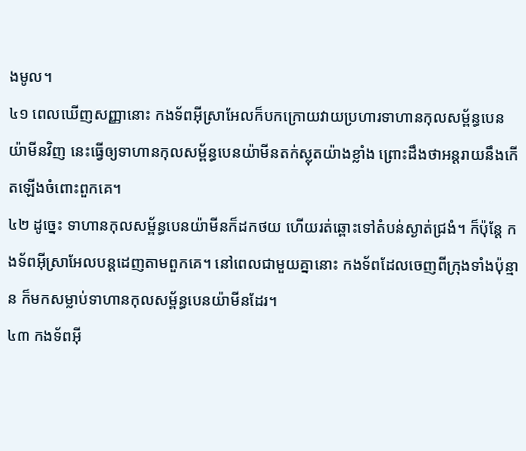ងមូល។
៤១ ពេលឃើញសញ្ញានោះ កងទ័ពអ៊ីស្រាអែលក៏បកក្រោយវាយប្រហារទាហានកុលសម្ព័ន្ធបេនយ៉ាមីនវិញ នេះធ្វើឲ្យទាហានកុលសម្ព័ន្ធបេនយ៉ាមីនតក់ស្លុតយ៉ាងខ្លាំង ព្រោះដឹងថាអន្តរាយនឹងកើតឡើងចំពោះពួកគេ។
៤២ ដូច្នេះ ទាហានកុលសម្ព័ន្ធបេនយ៉ាមីនក៏ដកថយ ហើយរត់ឆ្ពោះទៅតំបន់ស្ងាត់ជ្រងំ។ ក៏ប៉ុន្តែ កងទ័ពអ៊ីស្រាអែលបន្តដេញតាមពួកគេ។ នៅពេលជាមួយគ្នានោះ កងទ័ពដែលចេញពីក្រុងទាំងប៉ុន្មាន ក៏មកសម្លាប់ទាហានកុលសម្ព័ន្ធបេនយ៉ាមីនដែរ។
៤៣ កងទ័ពអ៊ី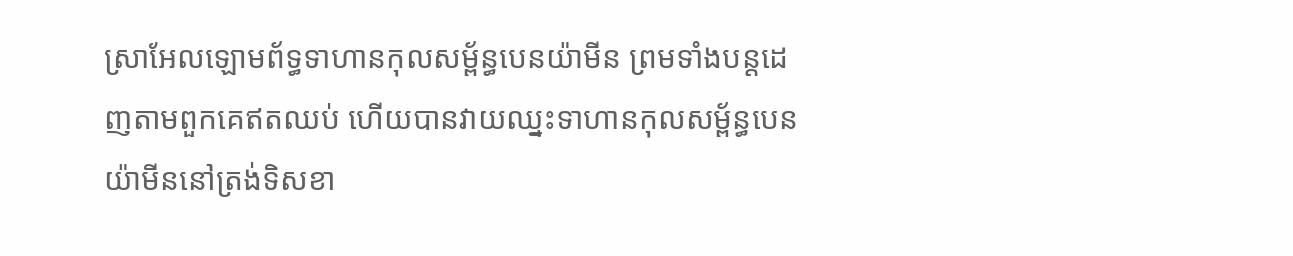ស្រាអែលឡោមព័ទ្ធទាហានកុលសម្ព័ន្ធបេនយ៉ាមីន ព្រមទាំងបន្តដេញតាមពួកគេឥតឈប់ ហើយបានវាយឈ្នះទាហានកុលសម្ព័ន្ធបេនយ៉ាមីននៅត្រង់ទិសខា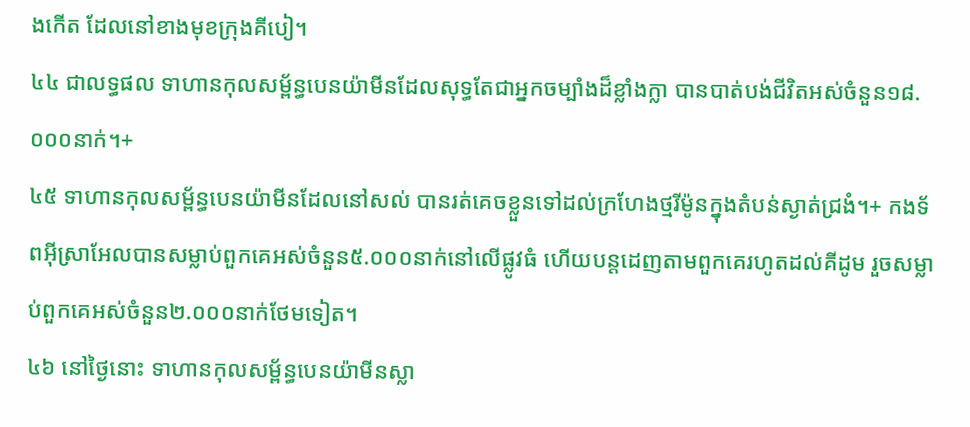ងកើត ដែលនៅខាងមុខក្រុងគីបៀ។
៤៤ ជាលទ្ធផល ទាហានកុលសម្ព័ន្ធបេនយ៉ាមីនដែលសុទ្ធតែជាអ្នកចម្បាំងដ៏ខ្លាំងក្លា បានបាត់បង់ជីវិតអស់ចំនួន១៨.០០០នាក់។+
៤៥ ទាហានកុលសម្ព័ន្ធបេនយ៉ាមីនដែលនៅសល់ បានរត់គេចខ្លួនទៅដល់ក្រហែងថ្មរីម៉ូនក្នុងតំបន់ស្ងាត់ជ្រងំ។+ កងទ័ពអ៊ីស្រាអែលបានសម្លាប់ពួកគេអស់ចំនួន៥.០០០នាក់នៅលើផ្លូវធំ ហើយបន្តដេញតាមពួកគេរហូតដល់គីដូម រួចសម្លាប់ពួកគេអស់ចំនួន២.០០០នាក់ថែមទៀត។
៤៦ នៅថ្ងៃនោះ ទាហានកុលសម្ព័ន្ធបេនយ៉ាមីនស្លា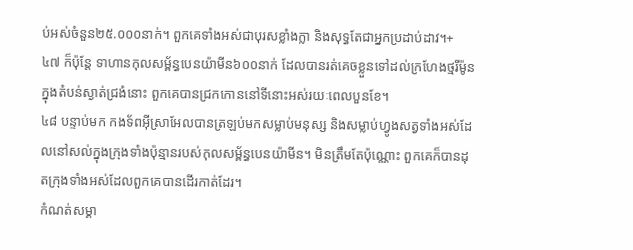ប់អស់ចំនួន២៥.០០០នាក់។ ពួកគេទាំងអស់ជាបុរសខ្លាំងក្លា និងសុទ្ធតែជាអ្នកប្រដាប់ដាវ។+
៤៧ ក៏ប៉ុន្តែ ទាហានកុលសម្ព័ន្ធបេនយ៉ាមីន៦០០នាក់ ដែលបានរត់គេចខ្លួនទៅដល់ក្រហែងថ្មរីម៉ូនក្នុងតំបន់ស្ងាត់ជ្រងំនោះ ពួកគេបានជ្រកកោននៅទីនោះអស់រយៈពេលបួនខែ។
៤៨ បន្ទាប់មក កងទ័ពអ៊ីស្រាអែលបានត្រឡប់មកសម្លាប់មនុស្ស និងសម្លាប់ហ្វូងសត្វទាំងអស់ដែលនៅសល់ក្នុងក្រុងទាំងប៉ុន្មានរបស់កុលសម្ព័ន្ធបេនយ៉ាមីន។ មិនត្រឹមតែប៉ុណ្ណោះ ពួកគេក៏បានដុតក្រុងទាំងអស់ដែលពួកគេបានដើរកាត់ដែរ។
កំណត់សម្គា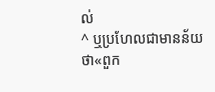ល់
^ ឬប្រហែលជាមានន័យថា«ពួក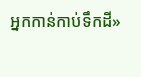អ្នកកាន់កាប់ទឹកដី»